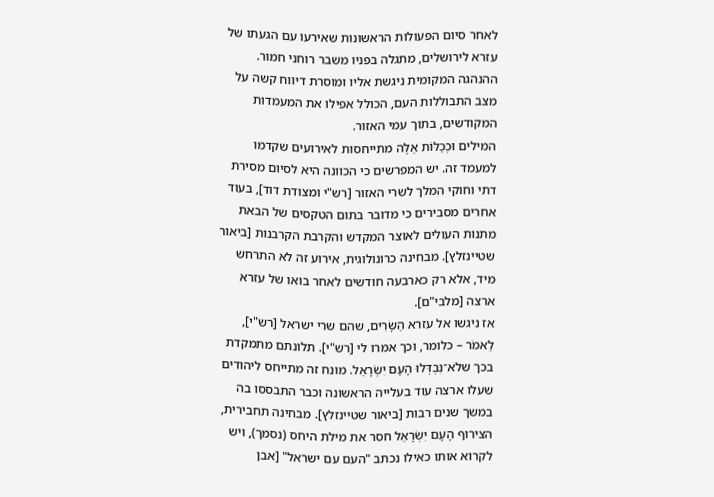לאחר סיום הפעולות הראשונות שאירעו עם הגעתו של עזרא לירושלים, מתגלה בפניו משבר רוחני חמור. ההנהגה המקומית ניגשת אליו ומוסרת דיווח קשה על מצב התבוללות העם, הכולל אפילו את המעמדות המקודשים, בתוך עמי האזור.
המילים וּכְכַלּוֹת אֵלֶּה מתייחסות לאירועים שקדמו למעמד זה. יש המפרשים כי הכוונה היא לסיום מסירת דתי וחוקי המלך לשרי האזור [רש"י ומצודת דוד], בעוד אחרים מסבירים כי מדובר בתום הטקסים של הבאת מתנות העולים לאוצר המקדש והקרבת הקרבנות [ביאור שטיינזלץ]. מבחינה כרונולוגית, אירוע זה לא התרחש מיד, אלא רק כארבעה חודשים לאחר בואו של עזרא ארצה [מלבי"ם].
אז ניגשו אל עזרא הַשָּׂרִים, שהם שרי ישראל [רש"י], לֵאמֹר – כלומר, וכך אמרו לי [רש"י]. תלונתם מתמקדת בכך שלֹא־נִבְדְּלוּ הָעָם יִשְׂרָאֵל. מונח זה מתייחס ליהודים שעלו ארצה עוד בעלייה הראשונה וכבר התבססו בה במשך שנים רבות [ביאור שטיינזלץ]. מבחינה תחבירית, הצירוף הָעָם יִשְׂרָאֵל חסר את מילת היחס (נסמך), ויש לקרוא אותו כאילו נכתב "העם עם ישראל" [אבן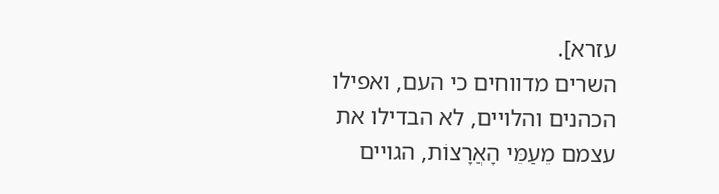עזרא].
השרים מדווחים כי העם, ואפילו הכהנים והלויים, לא הבדילו את עצמם מֵעַמֵּי הָאֲרָצוֹת, הגויים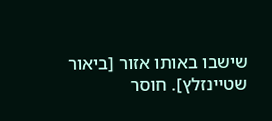שישבו באותו אזור [ביאור שטיינזלץ]. חוסר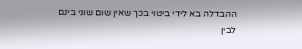ההבדלה בא לידי ביטוי בכך שאין שום שוני בינם לבין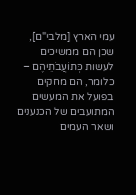עמי הארץ [מלבי"ם], שכן הם ממשיכים לעשות כְּתוֹעֲבֹתֵיהֶם – כלומר, הם מחקים בפועל את המעשים המתועבים של הכנענים ושאר העמים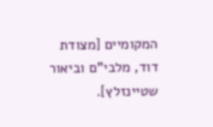המקומיים [מצודת דוד, מלבי"ם וביאור שטיינזלץ].